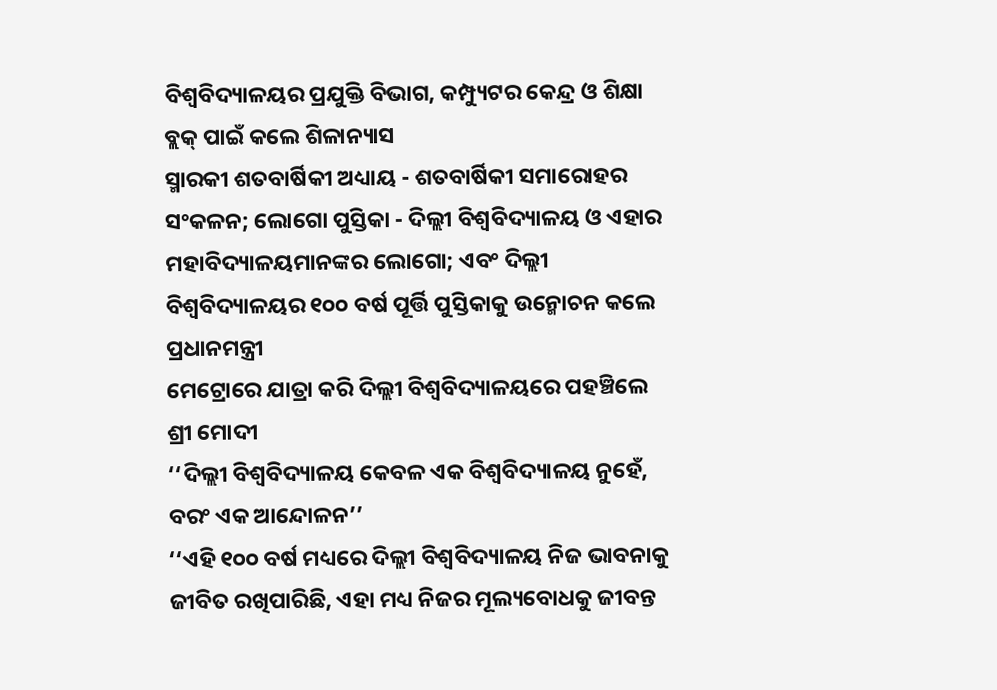ବିଶ୍ୱବିଦ୍ୟାଳୟର ପ୍ରଯୁକ୍ତି ବିଭାଗ, କମ୍ପ୍ୟୁଟର କେନ୍ଦ୍ର ଓ ଶିକ୍ଷା ବ୍ଲକ୍‌ ପାଇଁ କଲେ ଶିଳାନ୍ୟାସ
ସ୍ମାରକୀ ଶତବାର୍ଷିକୀ ଅଧ୍ୟାୟ - ଶତବାର୍ଷିକୀ ସମାରୋହର ସଂକଳନ; ଲୋଗୋ ପୁସ୍ତିକା - ଦିଲ୍ଲୀ ବିଶ୍ୱବିଦ୍ୟାଳୟ ଓ ଏହାର ମହାବିଦ୍ୟାଳୟମାନଙ୍କର ଲୋଗୋ; ଏବଂ ଦିଲ୍ଲୀ ବିଶ୍ୱବିଦ୍ୟାଳୟର ୧୦୦ ବର୍ଷ ପୂର୍ତ୍ତି ପୁସ୍ତିକାକୁ ଉନ୍ମୋଚନ କଲେ ପ୍ରଧାନମନ୍ତ୍ରୀ
ମେଟ୍ରୋରେ ଯାତ୍ରା କରି ଦିଲ୍ଲୀ ବିଶ୍ୱବିଦ୍ୟାଳୟରେ ପହଞ୍ଚିଲେ ଶ୍ରୀ ମୋଦୀ
‘‘ଦିଲ୍ଲୀ ବିଶ୍ୱବିଦ୍ୟାଳୟ କେବଳ ଏକ ବିଶ୍ୱବିଦ୍ୟାଳୟ ନୁହେଁ, ବରଂ ଏକ ଆନ୍ଦୋଳନ’’
‘‘ଏହି ୧୦୦ ବର୍ଷ ମଧ୍ୟରେ ଦିଲ୍ଲୀ ବିଶ୍ୱବିଦ୍ୟାଳୟ ନିଜ ଭାବନାକୁ ଜୀବିତ ରଖିପାରିଛି, ଏହା ମଧ୍ୟ ନିଜର ମୂଲ୍ୟବୋଧକୁ ଜୀବନ୍ତ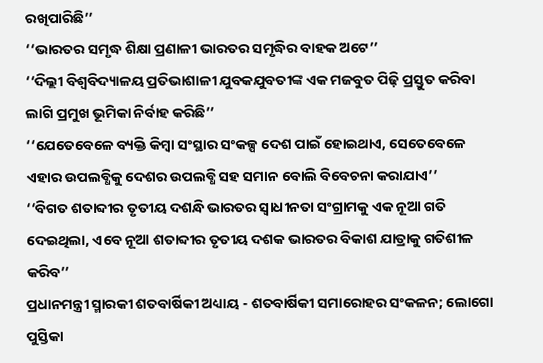ରଖିପାରିଛି’’
‘‘ଭାରତର ସମୃଦ୍ଧ ଶିକ୍ଷା ପ୍ରଣାଳୀ ଭାରତର ସମୃଦ୍ଧିର ବାହକ ଅଟେ’’
‘‘ଦିଲ୍ଲୀ ବିଶ୍ୱବିଦ୍ୟାଳୟ ପ୍ରତିଭାଶାଳୀ ଯୁବକଯୁବତୀଙ୍କ ଏକ ମଜବୁତ ପିଢ଼ି ପ୍ରସ୍ତୁତ କରିବା ଲାଗି ପ୍ରମୁଖ ଭୂମିକା ନିର୍ବାହ କରିଛି’’
‘‘ଯେତେବେଳେ ବ୍ୟକ୍ତି କିମ୍ବା ସଂସ୍ଥାର ସଂକଳ୍ପ ଦେଶ ପାଇଁ ହୋଇଥାଏ, ସେତେବେଳେ ଏହାର ଉପଲବ୍ଧିକୁ ଦେଶର ଉପଲବ୍ଧି ସହ ସମାନ ବୋଲି ବିବେଚନା କରାଯାଏ’’
‘‘ବିଗତ ଶତାବ୍ଦୀର ତୃତୀୟ ଦଶନ୍ଧି ଭାରତର ସ୍ୱାଧୀନତା ସଂଗ୍ରାମକୁ ଏକ ନୂଆ ଗତି ଦେଇଥିଲା, ଏବେ ନୂଆ ଶତାବ୍ଦୀର ତୃତୀୟ ଦଶକ ଭାରତର ବିକାଶ ଯାତ୍ରାକୁ ଗତିଶୀଳ କରିବ’’
ପ୍ରଧାନମନ୍ତ୍ରୀ ସ୍ମାରକୀ ଶତବାର୍ଷିକୀ ଅଧ୍ୟାୟ - ଶତବାର୍ଷିକୀ ସମାରୋହର ସଂକଳନ; ଲୋଗୋ ପୁସ୍ତିକା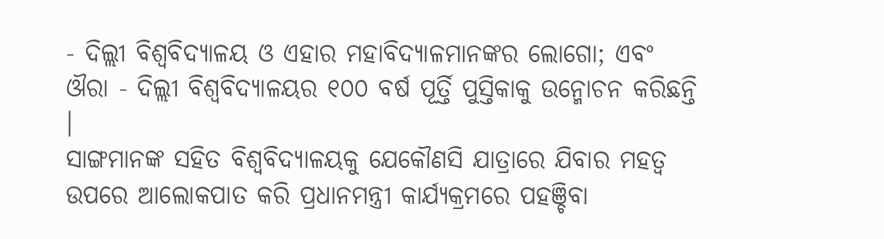- ଦିଲ୍ଲୀ ବିଶ୍ୱବିଦ୍ୟାଳୟ ଓ ଏହାର ମହାବିଦ୍ୟାଳମାନଙ୍କର ଲୋଗୋ; ଏବଂ ଔରା - ଦିଲ୍ଲୀ ବିଶ୍ୱବିଦ୍ୟାଳୟର ୧୦୦ ବର୍ଷ ପୂର୍ତ୍ତି ପୁସ୍ତିକାକୁ ଉନ୍ମୋଚନ କରିଛନ୍ତି ।
ସାଙ୍ଗମାନଙ୍କ ସହିତ ବିଶ୍ୱବିଦ୍ୟାଳୟକୁ ଯେକୌଣସି ଯାତ୍ରାରେ ଯିବାର ମହତ୍ୱ ଉପରେ ଆଲୋକପାତ କରି ପ୍ରଧାନମନ୍ତ୍ରୀ କାର୍ଯ୍ୟକ୍ରମରେ ପହଞ୍ଚିବା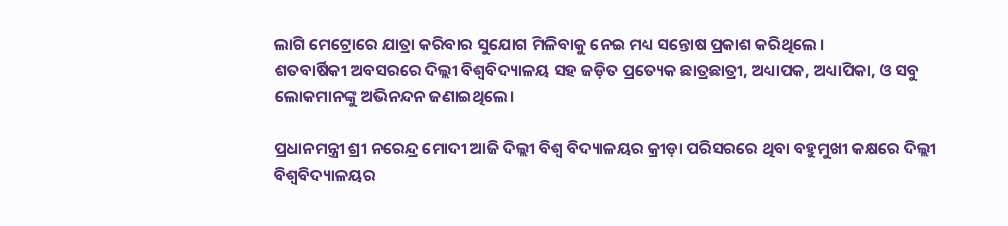ଲାଗି ମେଟ୍ରୋରେ ଯାତ୍ରା କରିବାର ସୁଯୋଗ ମିଳିବାକୁ ନେଇ ମଧ୍ୟ ସନ୍ତୋଷ ପ୍ରକାଶ କରିଥିଲେ ।
ଶତବାର୍ଷିକୀ ଅବସରରେ ଦିଲ୍ଲୀ ବିଶ୍ୱବିଦ୍ୟାଳୟ ସହ ଜଡ଼ିତ ପ୍ରତ୍ୟେକ ଛାତ୍ରଛାତ୍ରୀ, ଅଧ୍ୟାପକ, ଅଧ୍ୟାପିକା, ଓ ସବୁ ଲୋକମାନଙ୍କୁ ଅଭିନନ୍ଦନ ଜଣାଇଥିଲେ।

ପ୍ରଧାନମନ୍ତ୍ରୀ ଶ୍ରୀ ନରେନ୍ଦ୍ର ମୋଦୀ ଆଜି ଦିଲ୍ଲୀ ବିଶ୍ୱ ବିଦ୍ୟାଳୟର କ୍ରୀଡ଼ା ପରିସରରେ ଥିବା ବହୁମୁଖୀ କକ୍ଷରେ ଦିଲ୍ଲୀ ବିଶ୍ୱବିଦ୍ୟାଳୟର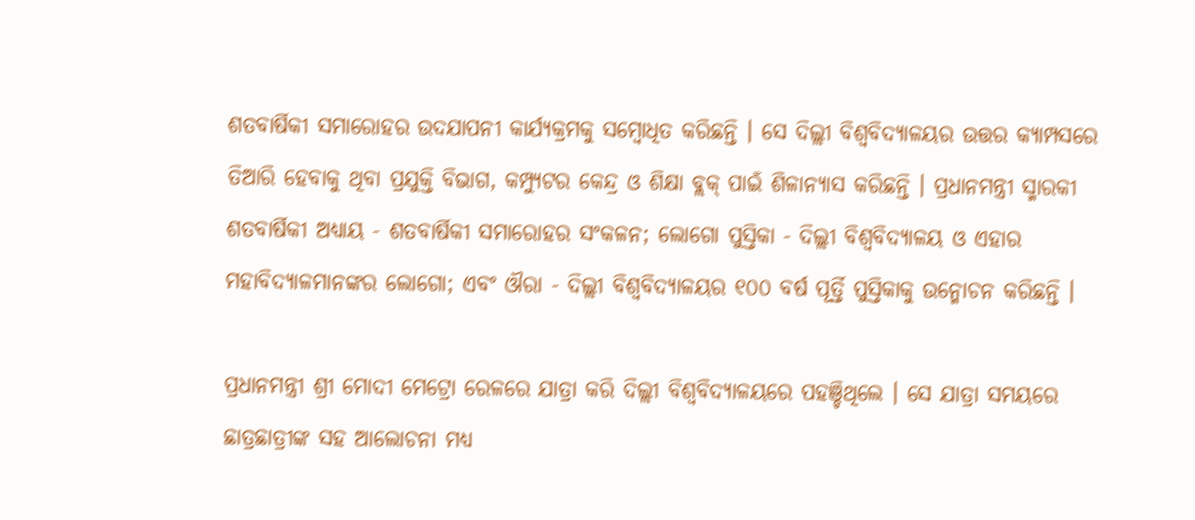ଶତବାର୍ଷିକୀ ସମାରୋହର ଉଦଯାପନୀ କାର୍ଯ୍ୟକ୍ରମକୁ ସମ୍ବୋଧିତ କରିଛନ୍ତି । ସେ ଦିଲ୍ଲୀ ବିଶ୍ୱବିଦ୍ୟାଳୟର ଉତ୍ତର କ୍ୟାମ୍ପସରେ ତିଆରି ହେବାକୁ ଥିବା ପ୍ରଯୁକ୍ତି ବିଭାଗ, କମ୍ପ୍ୟୁଟର କେନ୍ଦ୍ର ଓ ଶିକ୍ଷା ବ୍ଲକ୍ ପାଇଁ ଶିଳାନ୍ୟାସ କରିଛନ୍ତି । ପ୍ରଧାନମନ୍ତ୍ରୀ ସ୍ମାରକୀ ଶତବାର୍ଷିକୀ ଅଧ୍ୟାୟ - ଶତବାର୍ଷିକୀ ସମାରୋହର ସଂକଳନ; ଲୋଗୋ ପୁସ୍ତିକା - ଦିଲ୍ଲୀ ବିଶ୍ୱବିଦ୍ୟାଳୟ ଓ ଏହାର ମହାବିଦ୍ୟାଳମାନଙ୍କର ଲୋଗୋ; ଏବଂ ଔରା - ଦିଲ୍ଲୀ ବିଶ୍ୱବିଦ୍ୟାଳୟର ୧୦୦ ବର୍ଷ ପୂର୍ତ୍ତି ପୁସ୍ତିକାକୁ ଉନ୍ମୋଚନ କରିଛନ୍ତି ।

ପ୍ରଧାନମନ୍ତ୍ରୀ ଶ୍ରୀ ମୋଦୀ ମେଟ୍ରୋ ରେଳରେ ଯାତ୍ରା କରି ଦିଲ୍ଲୀ ବିଶ୍ୱବିଦ୍ୟାଳୟରେ ପହଞ୍ଚିଥିଲେ । ସେ ଯାତ୍ରା ସମୟରେ ଛାତ୍ରଛାତ୍ରୀଙ୍କ ସହ ଆଲୋଚନା ମଧ୍ୟ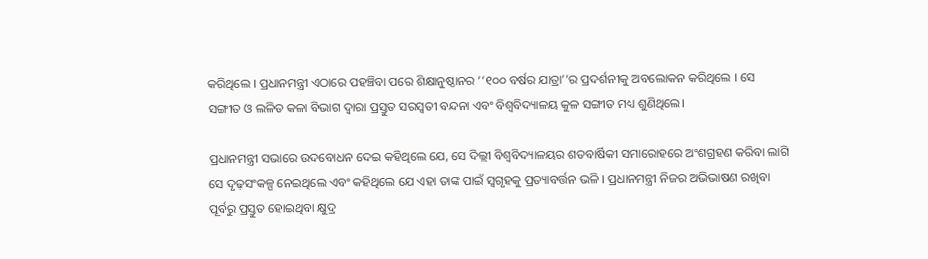କରିଥିଲେ । ପ୍ରଧାନମନ୍ତ୍ରୀ ଏଠାରେ ପହଞ୍ଚିବା ପରେ ଶିକ୍ଷାନୁଷ୍ଠାନର ‘‘୧୦୦ ବର୍ଷର ଯାତ୍ରା’’ର ପ୍ରଦର୍ଶନୀକୁ ଅବଲୋକନ କରିଥିଲେ । ସେ ସଙ୍ଗୀତ ଓ ଲଳିତ କଳା ବିଭାଗ ଦ୍ୱାରା ପ୍ରସ୍ତୁତ ସରସ୍ୱତୀ ବନ୍ଦନା ଏବଂ ବିଶ୍ୱବିଦ୍ୟାଳୟ କୁଳ ସଙ୍ଗୀତ ମଧ୍ୟ ଶୁଣିଥିଲେ।

ପ୍ରଧାନମନ୍ତ୍ରୀ ସଭାରେ ଉଦବୋଧନ ଦେଇ କହିଥିଲେ ଯେ, ସେ ଦିଲ୍ଲୀ ବିଶ୍ୱବିଦ୍ୟାଳୟର ଶତବାର୍ଷିକୀ ସମାରୋହରେ ଅଂଶଗ୍ରହଣ କରିବା ଲାଗି ସେ ଦୃଢ଼ସଂକଳ୍ପ ନେଇଥିଲେ ଏବଂ କହିଥିଲେ ଯେ ଏହା ତାଙ୍କ ପାଇଁ ସ୍ୱଗୃହକୁ ପ୍ରତ୍ୟାବର୍ତ୍ତନ ଭଳି । ପ୍ରଧାନମନ୍ତ୍ରୀ ନିଜର ଅଭିଭାଷଣ ରଖିବା ପୂର୍ବରୁ ପ୍ରସ୍ତୁତ ହୋଇଥିବା କ୍ଷୁଦ୍ର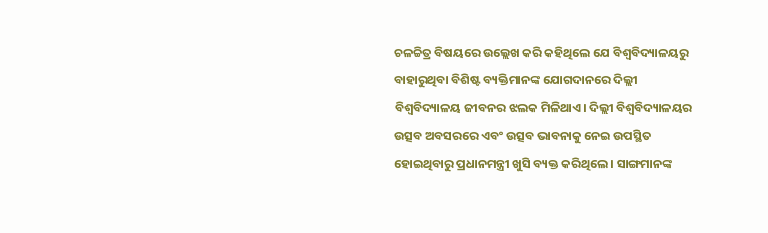ଚଳଚ୍ଚିତ୍ର ବିଷୟରେ ଉଲ୍ଲେଖ କରି କହିଥିଲେ ଯେ ବିଶ୍ୱବିଦ୍ୟାଳୟରୁ ବାହାରୁଥିବା ବିଶିଷ୍ଟ ବ୍ୟକ୍ତିମାନଙ୍କ ଯୋଗଦାନରେ ଦିଲ୍ଲୀ ବିଶ୍ୱବିଦ୍ୟାଳୟ ଜୀବନର ଝଲକ ମିଳିଥାଏ। ଦିଲ୍ଲୀ ବିଶ୍ୱବିଦ୍ୟାଳୟର ଉତ୍ସବ ଅବସରରେ ଏବଂ ଉତ୍ସବ ଭାବନାକୁ ନେଇ ଉପସ୍ଥିତ ହୋଇଥିବାରୁ ପ୍ରଧାନମନ୍ତ୍ରୀ ଖୁସି ବ୍ୟକ୍ତ କରିଥିଲେ । ସାଙ୍ଗମାନଙ୍କ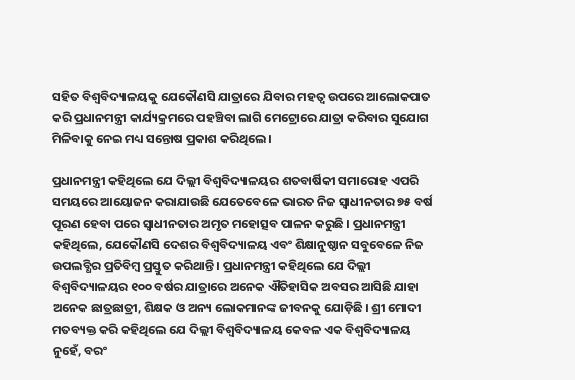ସହିତ ବିଶ୍ୱବିଦ୍ୟାଳୟକୁ ଯେକୌଣସି ଯାତ୍ରାରେ ଯିବାର ମହତ୍ୱ ଉପରେ ଆଲୋକପାତ କରି ପ୍ରଧାନମନ୍ତ୍ରୀ କାର୍ଯ୍ୟକ୍ରମରେ ପହଞ୍ଚିବା ଲାଗି ମେଟ୍ରୋରେ ଯାତ୍ରା କରିବାର ସୁଯୋଗ ମିଳିବାକୁ ନେଇ ମଧ୍ୟ ସନ୍ତୋଷ ପ୍ରକାଶ କରିଥିଲେ ।

ପ୍ରଧାନମନ୍ତ୍ରୀ କହିଥିଲେ ଯେ ଦିଲ୍ଲୀ ବିଶ୍ୱବିଦ୍ୟାଳୟର ଶତବାର୍ଷିକୀ ସମାରୋହ ଏପରି ସମୟରେ ଆୟୋଜନ କରାଯାଉଛି ଯେତେବେଳେ ଭାରତ ନିଜ ସ୍ୱାଧୀନତାର ୭୫ ବର୍ଷ ପୂରଣ ହେବା ପରେ ସ୍ୱାଧୀନତାର ଅମୃତ ମହୋତ୍ସବ ପାଳନ କରୁଛି । ପ୍ରଧାନମନ୍ତ୍ରୀ କହିଥିଲେ, ଯେକୌଣସି ଦେଶର ବିଶ୍ୱବିଦ୍ୟାଳୟ ଏବଂ ଶିକ୍ଷାନୁଷ୍ଠାନ ସବୁବେଳେ ନିଜ ଉପଲବ୍ଧିର ପ୍ରତିବିମ୍ବ ପ୍ରସ୍ତୁତ କରିଥାନ୍ତି । ପ୍ରଧାନମନ୍ତ୍ରୀ କହିଥିଲେ ଯେ ଦିଲ୍ଲୀ ବିଶ୍ୱବିଦ୍ୟାଳୟର ୧୦୦ ବର୍ଷର ଯାତ୍ରାରେ ଅନେକ ଐତିହାସିକ ଅବସର ଆସିଛି ଯାହା ଅନେକ ଛାତ୍ରଛାତ୍ରୀ, ଶିକ୍ଷକ ଓ ଅନ୍ୟ ଲୋକମାନଙ୍କ ଜୀବନକୁ ଯୋଡ଼ିଛି । ଶ୍ରୀ ମୋଦୀ ମତବ୍ୟକ୍ତ କରି କହିଥିଲେ ଯେ ଦିଲ୍ଲୀ ବିଶ୍ୱବିଦ୍ୟାଳୟ କେବଳ ଏକ ବିଶ୍ୱବିଦ୍ୟାଳୟ ନୁହେଁ, ବରଂ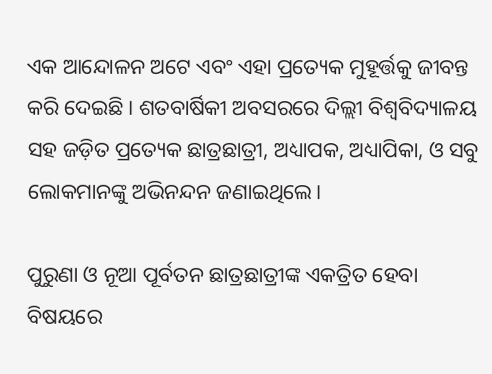ଏକ ଆନ୍ଦୋଳନ ଅଟେ ଏବଂ ଏହା ପ୍ରତ୍ୟେକ ମୁହୂର୍ତ୍ତକୁ ଜୀବନ୍ତ କରି ଦେଇଛି । ଶତବାର୍ଷିକୀ ଅବସରରେ ଦିଲ୍ଲୀ ବିଶ୍ୱବିଦ୍ୟାଳୟ ସହ ଜଡ଼ିତ ପ୍ରତ୍ୟେକ ଛାତ୍ରଛାତ୍ରୀ, ଅଧ୍ୟାପକ, ଅଧ୍ୟାପିକା, ଓ ସବୁ ଲୋକମାନଙ୍କୁ ଅଭିନନ୍ଦନ ଜଣାଇଥିଲେ।

ପୁରୁଣା ଓ ନୂଆ ପୂର୍ବତନ ଛାତ୍ରଛାତ୍ରୀଙ୍କ ଏକତ୍ରିତ ହେବା ବିଷୟରେ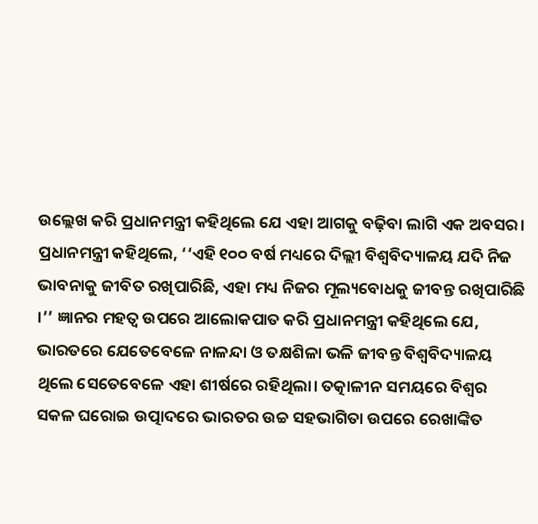ଉଲ୍ଲେଖ କରି ପ୍ରଧାନମନ୍ତ୍ରୀ କହିଥିଲେ ଯେ ଏହା ଆଗକୁ ବଢ଼ିବା ଲାଗି ଏକ ଅବସର। ପ୍ରଧାନମନ୍ତ୍ରୀ କହିଥିଲେ, ‘‘ଏହି ୧୦୦ ବର୍ଷ ମଧ୍ୟରେ ଦିଲ୍ଲୀ ବିଶ୍ୱବିଦ୍ୟାଳୟ ଯଦି ନିଜ ଭାବନାକୁ ଜୀବିତ ରଖିପାରିଛି, ଏହା ମଧ୍ୟ ନିଜର ମୂଲ୍ୟବୋଧକୁ ଜୀବନ୍ତ ରଖିପାରିଛି ।’’ ଜ୍ଞାନର ମହତ୍ୱ ଉପରେ ଆଲୋକପାତ କରି ପ୍ରଧାନମନ୍ତ୍ରୀ କହିଥିଲେ ଯେ, ଭାରତରେ ଯେତେବେଳେ ନାଳନ୍ଦା ଓ ତକ୍ଷଶିଳା ଭଳି ଜୀବନ୍ତ ବିଶ୍ୱବିଦ୍ୟାଳୟ ଥିଲେ ସେତେବେଳେ ଏହା ଶୀର୍ଷରେ ରହିଥିଲା। ତତ୍କାଳୀନ ସମୟରେ ବିଶ୍ୱର ସକଳ ଘରୋଇ ଉତ୍ପାଦରେ ଭାରତର ଉଚ୍ଚ ସହଭାଗିତା ଉପରେ ରେଖାଙ୍କିତ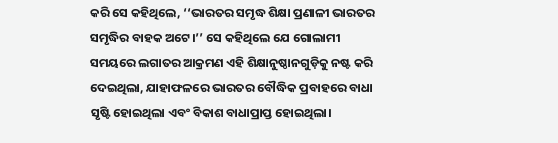କରି ସେ କହିଥିଲେ, ‘‘ଭାରତର ସମୃଦ୍ଧ ଶିକ୍ଷା ପ୍ରଣାଳୀ ଭାରତର ସମୃଦ୍ଧିର ବାହକ ଅଟେ।’’ ସେ କହିଥିଲେ ଯେ ଗୋଲାମୀ ସମୟରେ ଲଗାତର ଆକ୍ରମଣ ଏହି ଶିକ୍ଷାନୁଷ୍ଠାନଗୁଡ଼ିକୁ ନଷ୍ଟ କରି ଦେଇଥିଲା, ଯାହାଫଳରେ ଭାରତର ବୌଦ୍ଧିକ ପ୍ରବାହରେ ବାଧା ସୃଷ୍ଟି ହୋଇଥିଲା ଏବଂ ବିକାଶ ବାଧାପ୍ରାପ୍ତ ହୋଇଥିଲା।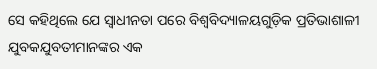ସେ କହିଥିଲେ ଯେ ସ୍ୱାଧୀନତା ପରେ ବିଶ୍ୱବିଦ୍ୟାଳୟଗୁଡ଼ିକ ପ୍ରତିଭାଶାଳୀ ଯୁବକଯୁବତୀମାନଙ୍କର ଏକ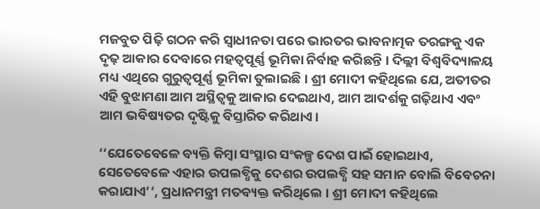ମଜବୁତ ପିଢ଼ି ଗଠନ କରି ସ୍ୱାଧୀନତା ପରେ ଭାରତର ଭାବନାତ୍ମକ ତରଙ୍ଗକୁ ଏକ ଦୃଢ଼ ଆକାର ଦେବାରେ ମହତ୍ୱପୂର୍ଣ୍ଣ ଭୂମିକା ନିର୍ବାହ କରିଛନ୍ତି । ଦିଲ୍ଲୀ ବିଶ୍ୱବିଦ୍ୟାଳୟ ମଧ୍ୟ ଏଥିରେ ଗୁରୁତ୍ୱପୂର୍ଣ୍ଣ ଭୂମିକା ତୁଲାଇଛି । ଶ୍ରୀ ମୋଦୀ କହିଥିଲେ ଯେ, ଅତୀତର ଏହି ବୁଝାମଣା ଆମ ଅସ୍ଥିତ୍ୱକୁ ଆକାର ଦେଇଥାଏ, ଆମ ଆଦର୍ଶକୁ ଗଢ଼ିଥାଏ ଏବଂ ଆମ ଭବିଷ୍ୟତର ଦୃଷ୍ଟିକୁ ବିସ୍ତାରିତ କରିଥାଏ।

‘‘ଯେତେବେଳେ ବ୍ୟକ୍ତି କିମ୍ବା ସଂସ୍ଥାର ସଂକଳ୍ପ ଦେଶ ପାଇଁ ହୋଇଥାଏ, ସେତେବେଳେ ଏହାର ଉପଲବ୍ଧିକୁ ଦେଶର ଉପଲବ୍ଧି ସହ ସମାନ ବୋଲି ବିବେଚନା କରାଯାଏ’’, ପ୍ରଧାନମନ୍ତ୍ରୀ ମତବ୍ୟକ୍ତ କରିଥିଲେ । ଶ୍ରୀ ମୋଦୀ କହିଥିଲେ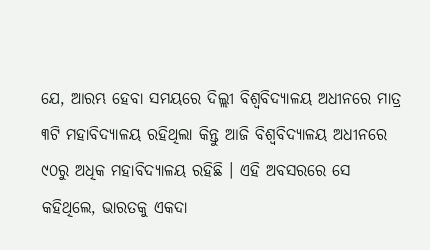ଯେ, ଆରମ୍ଭ ହେବା ସମୟରେ ଦିଲ୍ଲୀ ବିଶ୍ୱବିଦ୍ୟାଳୟ ଅଧୀନରେ ମାତ୍ର ୩ଟି ମହାବିଦ୍ୟାଳୟ ରହିଥିଲା କିନ୍ତୁ ଆଜି ବିଶ୍ୱବିଦ୍ୟାଳୟ ଅଧୀନରେ ୯୦ରୁ ଅଧିକ ମହାବିଦ୍ୟାଳୟ ରହିଛି । ଏହି ଅବସରରେ ସେ କହିଥିଲେ, ଭାରତକୁ ଏକଦା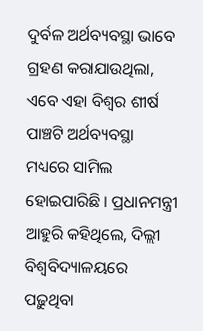ଦୁର୍ବଳ ଅର୍ଥବ୍ୟବସ୍ଥା ଭାବେ ଗ୍ରହଣ କରାଯାଉଥିଲା, ଏବେ ଏହା ବିଶ୍ୱର ଶୀର୍ଷ ପାଞ୍ଚଟି ଅର୍ଥବ୍ୟବସ୍ଥା ମଧ୍ୟରେ ସାମିଲ ହୋଇପାରିଛି । ପ୍ରଧାନମନ୍ତ୍ରୀ ଆହୁରି କହିଥିଲେ, ଦିଲ୍ଲୀ ବିଶ୍ୱବିଦ୍ୟାଳୟରେ ପଢ଼ୁଥିବା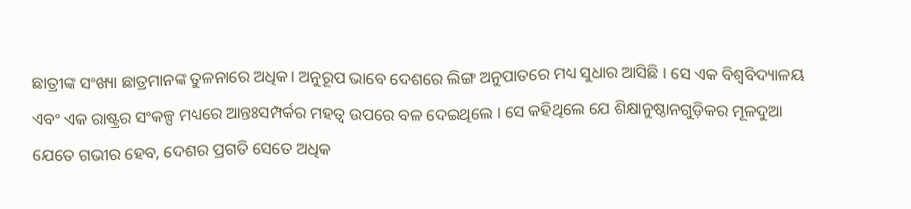ଛାତ୍ରୀଙ୍କ ସଂଖ୍ୟା ଛାତ୍ରମାନଙ୍କ ତୁଳନାରେ ଅଧିକ। ଅନୁରୂପ ଭାବେ ଦେଶରେ ଲିଙ୍ଗ ଅନୁପାତରେ ମଧ୍ୟ ସୁଧାର ଆସିଛି । ସେ ଏକ ବିଶ୍ୱବିଦ୍ୟାଳୟ ଏବଂ ଏକ ରାଷ୍ଟ୍ରର ସଂକଳ୍ପ ମଧ୍ୟରେ ଆନ୍ତଃସମ୍ପର୍କର ମହତ୍ୱ ଉପରେ ବଳ ଦେଇଥିଲେ । ସେ କହିଥିଲେ ଯେ ଶିକ୍ଷାନୁଷ୍ଠାନଗୁଡ଼ିକର ମୂଳଦୁଆ ଯେତେ ଗଭୀର ହେବ, ଦେଶର ପ୍ରଗତି ସେତେ ଅଧିକ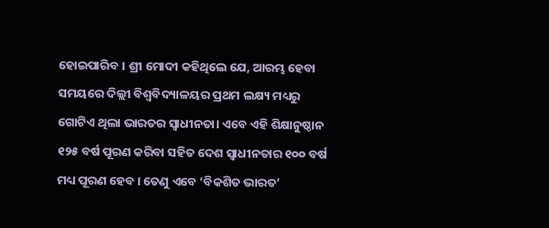ହୋଇପାରିବ । ଶ୍ରୀ ମୋଦୀ କହିଥିଲେ ଯେ, ଆରମ୍ଭ ହେବା ସମୟରେ ଦିଲ୍ଲୀ ବିଶ୍ୱବିଦ୍ୟାଳୟର ପ୍ରଥମ ଲକ୍ଷ୍ୟ ମଧ୍ୟରୁ ଗୋଟିଏ ଥିଲା ଭାରତର ସ୍ୱାଧୀନତା। ଏବେ ଏହି ଶିକ୍ଷାନୁଷ୍ଠାନ ୧୨୫ ବର୍ଷ ପୂରଣ କରିବା ସହିତ ଦେଶ ସ୍ୱାଧୀନତାର ୧୦୦ ବର୍ଷ ମଧ୍ୟ ପୂରଣ ହେବ । ତେଣୁ ଏବେ ‘ବିକଶିତ ଭାରତ’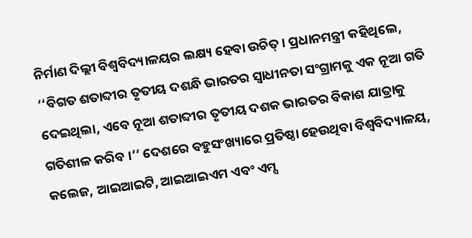ନିର୍ମାଣ ଦିଲ୍ଲୀ ବିଶ୍ୱବିଦ୍ୟାଳୟର ଲକ୍ଷ୍ୟ ହେବା ଉଚିତ୍‌ । ପ୍ରଧାନମନ୍ତ୍ରୀ କହିଥିଲେ, ‘‘ବିଗତ ଶତାବ୍ଦୀର ତୃତୀୟ ଦଶନ୍ଧି ଭାରତର ସ୍ୱାଧୀନତା ସଂଗ୍ରାମକୁ ଏକ ନୂଆ ଗତି ଦେଇଥିଲା, ଏବେ ନୂଆ ଶତାବ୍ଦୀର ତୃତୀୟ ଦଶକ ଭାରତର ବିକାଶ ଯାତ୍ରାକୁ ଗତିଶୀଳ କରିବ ।’’ ଦେଶରେ ବହୁସଂଖ୍ୟାରେ ପ୍ରତିଷ୍ଠା ହେଉଥିବା ବିଶ୍ୱବିଦ୍ୟାଳୟ, କଲେଜ, ଆଇଆଇଟି, ଆଇଆଇଏମ ଏବଂ ଏମ୍ସ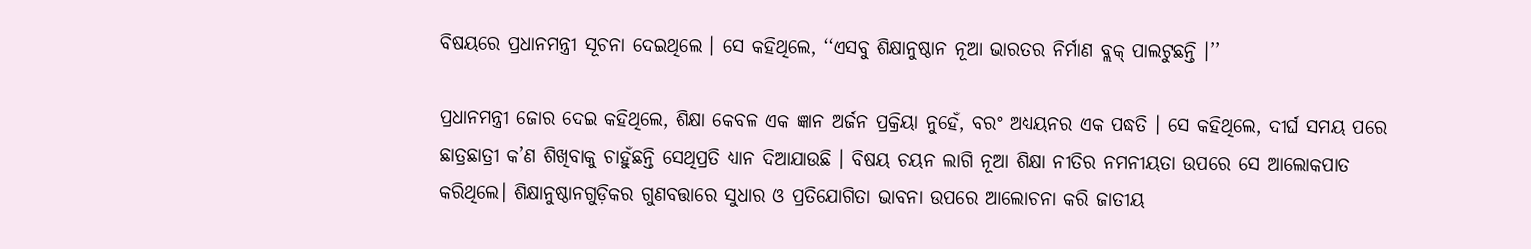ବିଷୟରେ ପ୍ରଧାନମନ୍ତ୍ରୀ ସୂଚନା ଦେଇଥିଲେ । ସେ କହିଥିଲେ, ‘‘ଏସବୁ ଶିକ୍ଷାନୁଷ୍ଠାନ ନୂଆ ଭାରତର ନିର୍ମାଣ ବ୍ଲକ୍‌ ପାଲଟୁଛନ୍ତି ।’’

ପ୍ରଧାନମନ୍ତ୍ରୀ ଜୋର ଦେଇ କହିଥିଲେ, ଶିକ୍ଷା କେବଳ ଏକ ଜ୍ଞାନ ଅର୍ଜନ ପ୍ରକ୍ରିୟା ନୁହେଁ, ବରଂ ଅଧ୍ୟୟନର ଏକ ପଦ୍ଧତି । ସେ କହିଥିଲେ, ଦୀର୍ଘ ସମୟ ପରେ ଛାତ୍ରଛାତ୍ରୀ କ’ଣ ଶିଖିବାକୁ ଚାହୁଁଛନ୍ତି ସେଥିପ୍ରତି ଧ୍ୟାନ ଦିଆଯାଉଛି । ବିଷୟ ଚୟନ ଲାଗି ନୂଆ ଶିକ୍ଷା ନୀତିର ନମନୀୟତା ଉପରେ ସେ ଆଲୋକପାତ କରିଥିଲେ। ଶିକ୍ଷାନୁଷ୍ଠାନଗୁଡ଼ିକର ଗୁଣବତ୍ତାରେ ସୁଧାର ଓ ପ୍ରତିଯୋଗିତା ଭାବନା ଉପରେ ଆଲୋଚନା କରି ଜାତୀୟ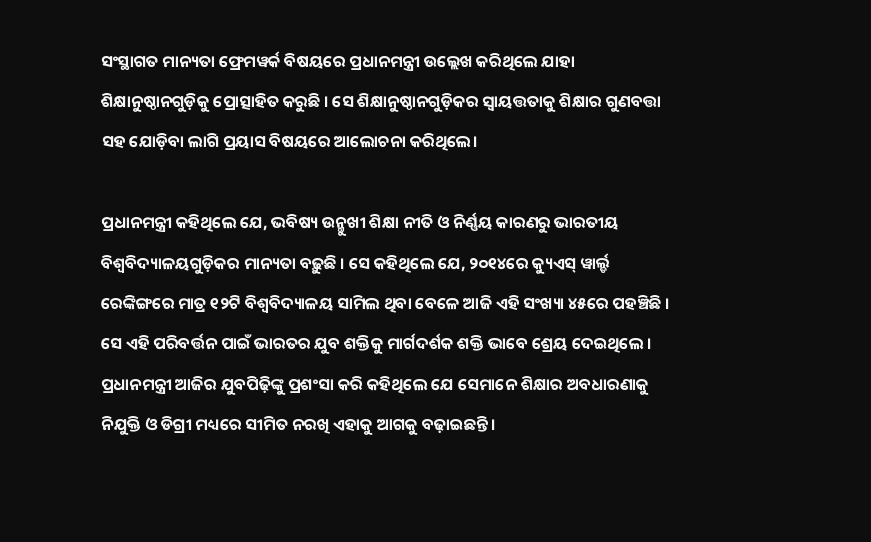ସଂସ୍ଥାଗତ ମାନ୍ୟତା ଫ୍ରେମୱର୍କ ବିଷୟରେ ପ୍ରଧାନମନ୍ତ୍ରୀ ଉଲ୍ଲେଖ କରିଥିଲେ ଯାହା ଶିକ୍ଷାନୁଷ୍ଠାନଗୁଡ଼ିକୁ ପ୍ରୋତ୍ସାହିତ କରୁଛି । ସେ ଶିକ୍ଷାନୁଷ୍ଠାନଗୁଡ଼ିକର ସ୍ୱାୟତ୍ତତାକୁ ଶିକ୍ଷାର ଗୁଣବତ୍ତା ସହ ଯୋଡ଼ିବା ଲାଗି ପ୍ରୟାସ ବିଷୟରେ ଆଲୋଚନା କରିଥିଲେ।

ପ୍ରଧାନମନ୍ତ୍ରୀ କହିଥିଲେ ଯେ, ଭବିଷ୍ୟ ଉନ୍ମୁଖୀ ଶିକ୍ଷା ନୀତି ଓ ନିର୍ଣ୍ଣୟ କାରଣରୁ ଭାରତୀୟ ବିଶ୍ୱବିଦ୍ୟାଳୟଗୁଡ଼ିକର ମାନ୍ୟତା ବଢ଼ୁଛି । ସେ କହିଥିଲେ ଯେ, ୨୦୧୪ରେ କ୍ୟୁଏସ୍‌ ୱାର୍ଲ୍ଡ ରେଙ୍କିଙ୍ଗରେ ମାତ୍ର ୧୨ଟି ବିଶ୍ୱବିଦ୍ୟାଳୟ ସାମିଲ ଥିବା ବେଳେ ଆଜି ଏହି ସଂଖ୍ୟା ୪୫ରେ ପହଞ୍ଚିଛି । ସେ ଏହି ପରିବର୍ତ୍ତନ ପାଇଁ ଭାରତର ଯୁବ ଶକ୍ତିକୁ ମାର୍ଗଦର୍ଶକ ଶକ୍ତି ଭାବେ ଶ୍ରେୟ ଦେଇଥିଲେ । ପ୍ରଧାନମନ୍ତ୍ରୀ ଆଜିର ଯୁବପିଢ଼ିଙ୍କୁ ପ୍ରଶଂସା କରି କହିଥିଲେ ଯେ ସେମାନେ ଶିକ୍ଷାର ଅବଧାରଣାକୁ ନିଯୁକ୍ତି ଓ ଡିଗ୍ରୀ ମଧ୍ୟରେ ସୀମିତ ନରଖି ଏହାକୁ ଆଗକୁ ବଢ଼ାଇଛନ୍ତି।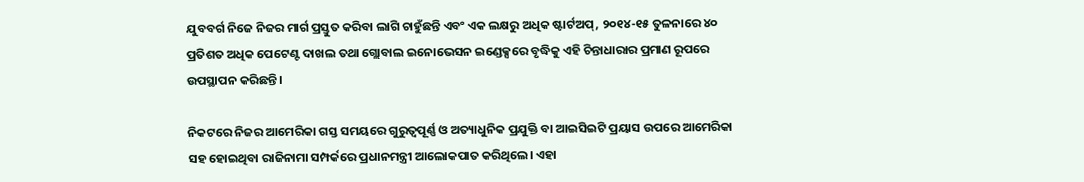ଯୁବବର୍ଗ ନିଜେ ନିଜର ମାର୍ଗ ପ୍ରସ୍ତୁତ କରିବା ଲାଗି ଚାହୁଁଛନ୍ତି ଏବଂ ଏକ ଲକ୍ଷରୁ ଅଧିକ ଷ୍ଟାର୍ଟଅପ୍‌, ୨୦୧୪-୧୫ ତୁଳନାରେ ୪୦ ପ୍ରତିଶତ ଅଧିକ ପେଟେଣ୍ଟ ଦାଖଲ ତଥା ଗ୍ଲୋବାଲ ଇନୋଭେସନ ଇଣ୍ଡେକ୍ସରେ ବୃଦ୍ଧିକୁ ଏହି ଚିନ୍ତାଧାରାର ପ୍ରମାଣ ରୂପରେ ଉପସ୍ଥାପନ କରିଛନ୍ତି ।

ନିକଟରେ ନିଜର ଆମେରିକା ଗସ୍ତ ସମୟରେ ଗୁରୁତ୍ୱପୂର୍ଣ୍ଣ ଓ ଅତ୍ୟାଧୁନିକ ପ୍ରଯୁକ୍ତି ବା ଆଇସିଇଟି ପ୍ରୟାସ ଉପରେ ଆମେରିକା ସହ ହୋଇଥିବା ରାଜିନାମା ସମ୍ପର୍କରେ ପ୍ରଧାନମନ୍ତ୍ରୀ ଆଲୋକପାତ କରିଥିଲେ। ଏହା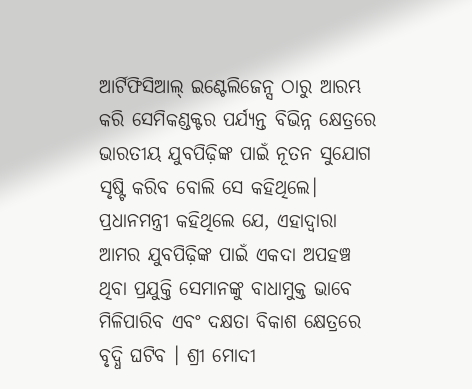ଆର୍ଟିଫିସିଆଲ୍‌ ଇଣ୍ଟେଲିଜେନ୍ସ ଠାରୁ ଆରମ୍ଭ କରି ସେମିକଣ୍ଡକ୍ଟର ପର୍ଯ୍ୟନ୍ତ ବିଭିନ୍ନ କ୍ଷେତ୍ରରେ ଭାରତୀୟ ଯୁବପିଢ଼ିଙ୍କ ପାଇଁ ନୂତନ ସୁଯୋଗ ସୃଷ୍ଟି କରିବ ବୋଲି ସେ କହିଥିଲେ। ପ୍ରଧାନମନ୍ତ୍ରୀ କହିଥିଲେ ଯେ, ଏହାଦ୍ୱାରା ଆମର ଯୁବପିଢ଼ିଙ୍କ ପାଇଁ ଏକଦା ଅପହଞ୍ଚ ଥିବା ପ୍ରଯୁକ୍ତି ସେମାନଙ୍କୁ ବାଧାମୁକ୍ତ ଭାବେ ମିଳିପାରିବ ଏବଂ ଦକ୍ଷତା ବିକାଶ କ୍ଷେତ୍ରରେ ବୃଦ୍ଧି ଘଟିବ । ଶ୍ରୀ ମୋଦୀ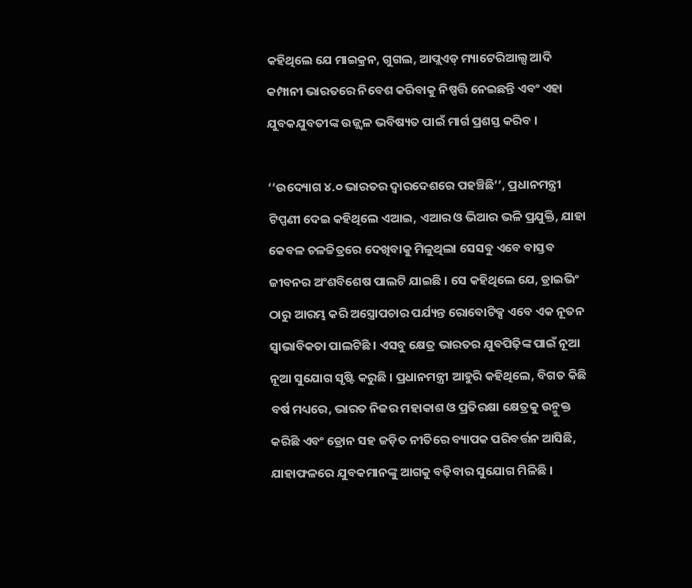କହିଥିଲେ ଯେ ମାଇକ୍ରନ, ଗୁଗଲ, ଆପ୍ଲଏଡ୍‌ ମ୍ୟାଟେରିଆଲ୍ସ ଆଦି କମ୍ପାନୀ ଭାରତରେ ନିବେଶ କରିବାକୁ ନିଷ୍ପତ୍ତି ନେଇଛନ୍ତି ଏବଂ ଏହା ଯୁବକଯୁବତୀଙ୍କ ଉଜ୍ଜ୍ୱଳ ଭବିଷ୍ୟତ ପାଇଁ ମାର୍ଗ ପ୍ରଶସ୍ତ କରିବ ।

‘‘ଉଦ୍ୟୋଗ ୪.୦ ଭାରତର ଦ୍ୱାରଦେଶରେ ପହଞ୍ଚିଛି’’, ପ୍ରଧାନମନ୍ତ୍ରୀ ଟିପ୍ପଣୀ ଦେଇ କହିଥିଲେ ଏଆଇ, ଏଆର ଓ ଭିଆର ଭଳି ପ୍ରଯୁକ୍ତି, ଯାହା କେବଳ ଚଳଚ୍ଚିତ୍ରରେ ଦେଖିବାକୁ ମିଳୁଥିଲା ସେସବୁ ଏବେ ବାସ୍ତବ ଜୀବନର ଅଂଶବିଶେଷ ପାଲଟି ଯାଇଛି । ସେ କହିଥିଲେ ଯେ, ଡ୍ରାଇଭିଂ ଠାରୁ ଆରମ୍ଭ କରି ଅସ୍ତ୍ରୋପଚାର ପର୍ଯ୍ୟନ୍ତ ରୋବୋଟିକ୍ସ ଏବେ ଏକ ନୂତନ ସ୍ୱାଭାବିକତା ପାଲଟିଛି । ଏସବୁ କ୍ଷେତ୍ର ଭାରତର ଯୁବପିଢ଼ିଙ୍କ ପାଇଁ ନୂଆ ନୂଆ ସୁଯୋଗ ସୃଷ୍ଟି କରୁଛି । ପ୍ରଧାନମନ୍ତ୍ରୀ ଆହୁରି କହିଥିଲେ, ବିଗତ କିଛି ବର୍ଷ ମଧ୍ୟରେ, ଭାରତ ନିଜର ମହାକାଶ ଓ ପ୍ରତିରକ୍ଷା କ୍ଷେତ୍ରକୁ ଉନ୍ମୁକ୍ତ କରିଛି ଏବଂ ଡ୍ରୋନ ସହ ଜଡ଼ିତ ନୀତିରେ ବ୍ୟାପକ ପରିବର୍ତ୍ତନ ଆସିଛି, ଯାହାଫଳରେ ଯୁବକମାନଙ୍କୁ ଆଗକୁ ବଢ଼ିବାର ସୁଯୋଗ ମିଳିଛି ।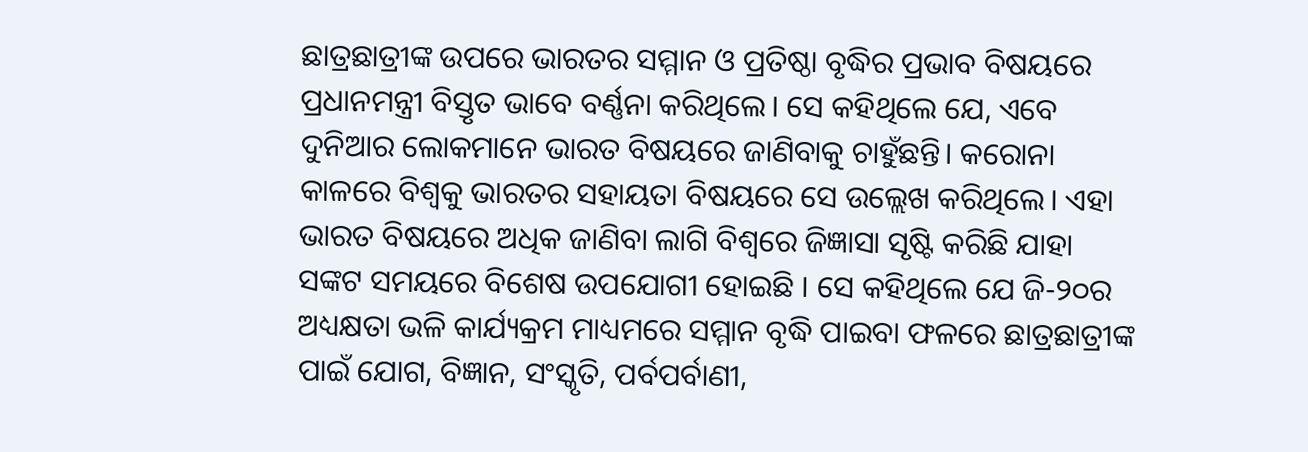ଛାତ୍ରଛାତ୍ରୀଙ୍କ ଉପରେ ଭାରତର ସମ୍ମାନ ଓ ପ୍ରତିଷ୍ଠା ବୃଦ୍ଧିର ପ୍ରଭାବ ବିଷୟରେ ପ୍ରଧାନମନ୍ତ୍ରୀ ବିସ୍ତୃତ ଭାବେ ବର୍ଣ୍ଣନା କରିଥିଲେ। ସେ କହିଥିଲେ ଯେ, ଏବେ ଦୁନିଆର ଲୋକମାନେ ଭାରତ ବିଷୟରେ ଜାଣିବାକୁ ଚାହୁଁଛନ୍ତି। କରୋନା କାଳରେ ବିଶ୍ୱକୁ ଭାରତର ସହାୟତା ବିଷୟରେ ସେ ଉଲ୍ଲେଖ କରିଥିଲେ। ଏହା ଭାରତ ବିଷୟରେ ଅଧିକ ଜାଣିବା ଲାଗି ବିଶ୍ୱରେ ଜିଜ୍ଞାସା ସୃଷ୍ଟି କରିଛି ଯାହା ସଙ୍କଟ ସମୟରେ ବିଶେଷ ଉପଯୋଗୀ ହୋଇଛି । ସେ କହିଥିଲେ ଯେ ଜି-୨୦ର ଅଧ୍ୟକ୍ଷତା ଭଳି କାର୍ଯ୍ୟକ୍ରମ ମାଧ୍ୟମରେ ସମ୍ମାନ ବୃଦ୍ଧି ପାଇବା ଫଳରେ ଛାତ୍ରଛାତ୍ରୀଙ୍କ ପାଇଁ ଯୋଗ, ବିଜ୍ଞାନ, ସଂସ୍କୃତି, ପର୍ବପର୍ବାଣୀ,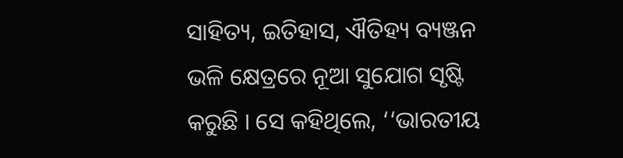ସାହିତ୍ୟ, ଇତିହାସ, ଐତିହ୍ୟ ବ୍ୟଞ୍ଜନ ଭଳି କ୍ଷେତ୍ରରେ ନୂଆ ସୁଯୋଗ ସୃଷ୍ଟି କରୁଛି । ସେ କହିଥିଲେ, ‘‘ଭାରତୀୟ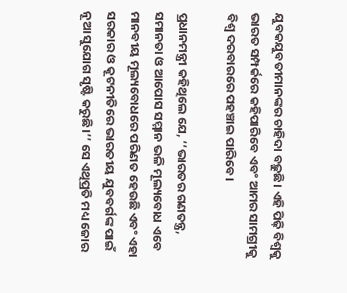ଯୁବକଯୁବତୀମାନଙ୍କର ଚାହିଦା ବଢ଼ୁଛି। ଏହି ପିଢ଼ି ବିଶ୍ୱକୁ ଭାରତ ସମ୍ପର୍କରେ କହିପାରିବେ ଏବଂ ଆମର ସାମଗ୍ରୀକୁ ବିଶ୍ୱ ଦରବାରରେ ପହଞ୍ଚାଇ ପାରିବେ।

ପ୍ରଧାନମନ୍ତ୍ରୀ କହିଥିଲେ ଯେ, ‘‘ଭାରତର ଗଣତନ୍ତ୍ର, ସମାନତା ଓ ଆପୋସ ସମ୍ମାନ ଭଳି ମୂଲ୍ୟବୋଧ ଏବେ ମାନବୀୟ ମୂଲ୍ୟବୋଧରେ ପରିଣତ ହେଉଛି ଏବଂ ଏହା ସରକାର ଓ କୂଟନୀତିରେ ଭାରତୀୟ ଯୁବବର୍ଗଙ୍କ ପାଇଁ ନୂଆ ସୁଯୋଗ ସୃଷ୍ଟି କରୁଛି।’’ ସେ ଏଥିପ୍ରତି ମଧ୍ୟ ଜୋର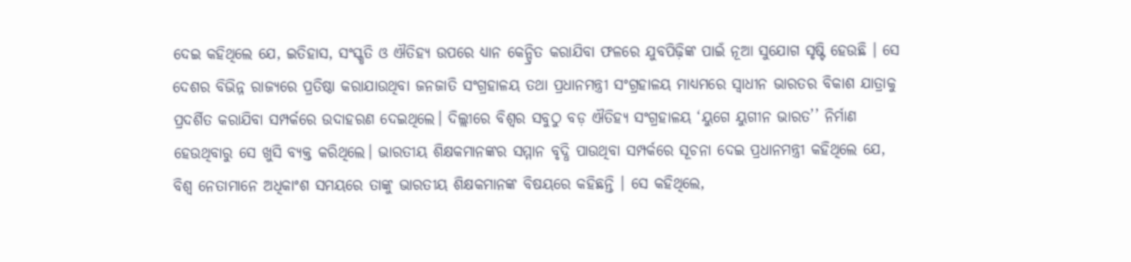ଦେଇ କହିଥିଲେ ଯେ, ଇତିହାସ, ସଂସ୍କୃତି ଓ ଐତିହ୍ୟ ଉପରେ ଧ୍ୟାନ କେନ୍ଦ୍ରିତ କରାଯିବା ଫଳରେ ଯୁବପିଢ଼ିଙ୍କ ପାଇଁ ନୂଆ ସୁଯୋଗ ସୃଷ୍ଟି ହେଉଛି । ସେ ଦେଶର ବିଭିନ୍ନ ରାଜ୍ୟରେ ପ୍ରତିଷ୍ଠା କରାଯାଉଥିବା ଜନଜାତି ସଂଗ୍ରହାଳୟ ତଥା ପ୍ରଧାନମନ୍ତ୍ରୀ ସଂଗ୍ରହାଳୟ ମାଧ୍ୟମରେ ସ୍ୱାଧୀନ ଭାରତର ବିକାଶ ଯାତ୍ରାକୁ ପ୍ରଦର୍ଶିତ କରାଯିବା ସମ୍ପର୍କରେ ଉଦାହରଣ ଦେଇଥିଲେ। ଦିଲ୍ଲୀରେ ବିଶ୍ୱର ସବୁଠୁ ବଡ଼ ଐତିହ୍ୟ ସଂଗ୍ରହାଳୟ ‘ୟୁଗେ ୟୁଗୀନ ଭାରତ’’ ନିର୍ମାଣ ହେଉଥିବାରୁ ସେ ଖୁସି ବ୍ୟକ୍ତ କରିଥିଲେ। ଭାରତୀୟ ଶିକ୍ଷକମାନଙ୍କର ସମ୍ମାନ ବୃଦ୍ଧି ପାଉଥିବା ସମ୍ପର୍କରେ ସୂଚନା ଦେଇ ପ୍ରଧାନମନ୍ତ୍ରୀ କହିଥିଲେ ଯେ, ବିଶ୍ୱ ନେତାମାନେ ଅଧିକାଂଶ ସମୟରେ ତାଙ୍କୁ ଭାରତୀୟ ଶିକ୍ଷକମାନଙ୍କ ବିଷୟରେ କହିଛନ୍ତି । ସେ କହିଥିଲେ,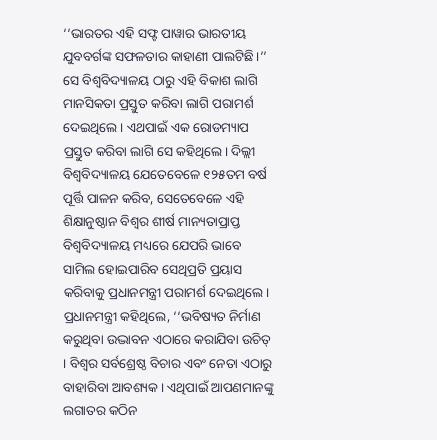‘‘ଭାରତର ଏହି ସଫ୍ଟ ପାୱାର ଭାରତୀୟ ଯୁବବର୍ଗଙ୍କ ସଫଳତାର କାହାଣୀ ପାଲଟିଛି।’’ ସେ ବିଶ୍ୱବିଦ୍ୟାଳୟ ଠାରୁ ଏହି ବିକାଶ ଲାଗି ମାନସିକତା ପ୍ରସ୍ତୁତ କରିବା ଲାଗି ପରାମର୍ଶ ଦେଇଥିଲେ । ଏଥପାଇଁ ଏକ ରୋଡମ୍ୟାପ ପ୍ରସ୍ତୁତ କରିବା ଲାଗି ସେ କହିଥିଲେ। ଦିଲ୍ଲୀ ବିଶ୍ୱବିଦ୍ୟାଳୟ ଯେତେବେଳେ ୧୨୫ତମ ବର୍ଷ ପୂର୍ତ୍ତି ପାଳନ କରିବ, ସେତେବେଳେ ଏହି ଶିକ୍ଷାନୁଷ୍ଠାନ ବିଶ୍ୱର ଶୀର୍ଷ ମାନ୍ୟତାପ୍ରାପ୍ତ ବିଶ୍ୱବିଦ୍ୟାଳୟ ମଧ୍ୟରେ ଯେପରି ଭାବେ ସାମିଲ ହୋଇପାରିବ ସେଥିପ୍ରତି ପ୍ରୟାସ କରିବାକୁ ପ୍ରଧାନମନ୍ତ୍ରୀ ପରାମର୍ଶ ଦେଇଥିଲେ। ପ୍ରଧାନମନ୍ତ୍ରୀ କହିଥିଲେ, ‘‘ଭବିଷ୍ୟତ ନିର୍ମାଣ କରୁଥିବା ଉଦ୍ଭାବନ ଏଠାରେ କରାଯିବା ଉଚିତ୍‌ । ବିଶ୍ୱର ସର୍ବଶ୍ରେଷ୍ଠ ବିଚାର ଏବଂ ନେତା ଏଠାରୁ ବାହାରିବା ଆବଶ୍ୟକ। ଏଥିପାଇଁ ଆପଣମାନଙ୍କୁ ଲଗାତର କଠିନ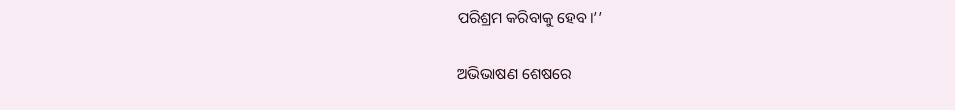ପରିଶ୍ରମ କରିବାକୁ ହେବ।’’

ଅଭିଭାଷଣ ଶେଷରେ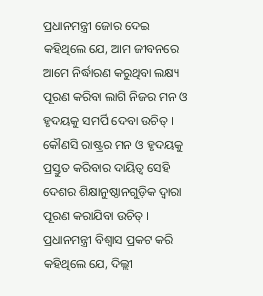ପ୍ରଧାନମନ୍ତ୍ରୀ ଜୋର ଦେଇ କହିଥିଲେ ଯେ, ଆମ ଜୀବନରେ ଆମେ ନିର୍ଦ୍ଧାରଣ କରୁଥିବା ଲକ୍ଷ୍ୟ ପୂରଣ କରିବା ଲାଗି ନିଜର ମନ ଓ ହୃଦୟକୁ ସମର୍ପି ଦେବା ଉଚିତ୍‌ । କୌଣସି ରାଷ୍ଟ୍ରର ମନ ଓ ହୃଦୟକୁ ପ୍ରସ୍ତୁତ କରିବାର ଦାୟିତ୍ୱ ସେହି ଦେଶର ଶିକ୍ଷାନୁଷ୍ଠାନଗୁଡ଼ିକ ଦ୍ୱାରା ପୂରଣ କରାଯିବା ଉଚିତ୍‌ । ପ୍ରଧାନମନ୍ତ୍ରୀ ବିଶ୍ୱାସ ପ୍ରକଟ କରି କହିଥିଲେ ଯେ, ଦିଲ୍ଲୀ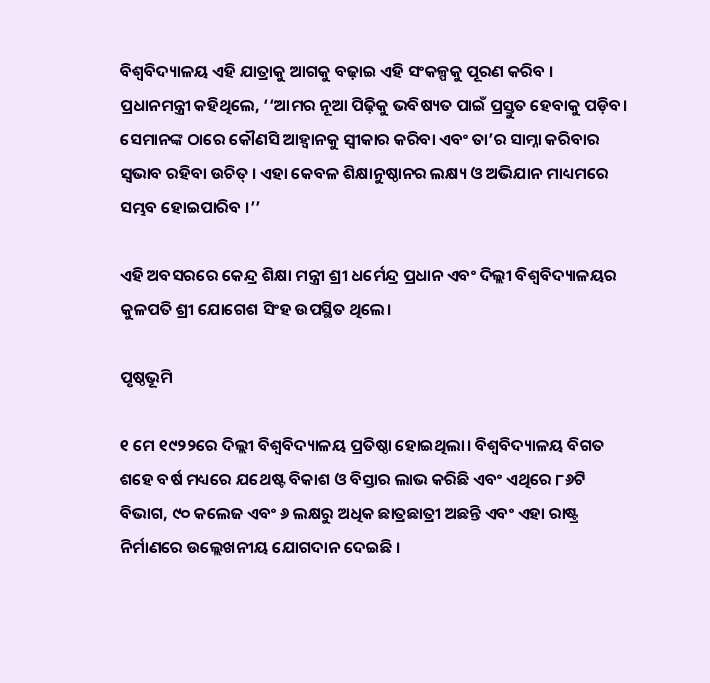ବିଶ୍ୱବିଦ୍ୟାଳୟ ଏହି ଯାତ୍ରାକୁ ଆଗକୁ ବଢ଼ାଇ ଏହି ସଂକଳ୍ପକୁ ପୂରଣ କରିବ । ପ୍ରଧାନମନ୍ତ୍ରୀ କହିଥିଲେ, ‘‘ଆମର ନୂଆ ପିଢ଼ିକୁ ଭବିଷ୍ୟତ ପାଇଁ ପ୍ରସ୍ତୁତ ହେବାକୁ ପଡ଼ିବ। ସେମାନଙ୍କ ଠାରେ କୌଣସି ଆହ୍ୱାନକୁ ସ୍ୱୀକାର କରିବା ଏବଂ ତା’ର ସାମ୍ନା କରିବାର ସ୍ୱଭାବ ରହିବା ଉଚିତ୍‌ । ଏହା କେବଳ ଶିକ୍ଷାନୁଷ୍ଠାନର ଲକ୍ଷ୍ୟ ଓ ଅଭିଯାନ ମାଧ୍ୟମରେ ସମ୍ଭବ ହୋଇପାରିବ ।’’

ଏହି ଅବସରରେ କେନ୍ଦ୍ର ଶିକ୍ଷା ମନ୍ତ୍ରୀ ଶ୍ରୀ ଧର୍ମେନ୍ଦ୍ର ପ୍ରଧାନ ଏବଂ ଦିଲ୍ଲୀ ବିଶ୍ୱବିଦ୍ୟାଳୟର କୁଳପତି ଶ୍ରୀ ଯୋଗେଶ ସିଂହ ଉପସ୍ଥିତ ଥିଲେ।

ପୃଷ୍ଠଭୂମି

୧ ମେ ୧୯୨୨ରେ ଦିଲ୍ଲୀ ବିଶ୍ୱବିଦ୍ୟାଳୟ ପ୍ରତିଷ୍ଠା ହୋଇଥିଲା। ବିଶ୍ୱବିଦ୍ୟାଳୟ ବିଗତ ଶହେ ବର୍ଷ ମଧ୍ୟରେ ଯଥେଷ୍ଟ ବିକାଶ ଓ ବିସ୍ତାର ଲାଭ କରିଛି ଏବଂ ଏଥିରେ ୮୬ଟି ବିଭାଗ, ୯୦ କଲେଜ ଏବଂ ୬ ଲକ୍ଷରୁ ଅଧିକ ଛାତ୍ରଛାତ୍ରୀ ଅଛନ୍ତି ଏବଂ ଏହା ରାଷ୍ଟ୍ର ନିର୍ମାଣରେ ଉଲ୍ଲେଖନୀୟ ଯୋଗଦାନ ଦେଇଛି ।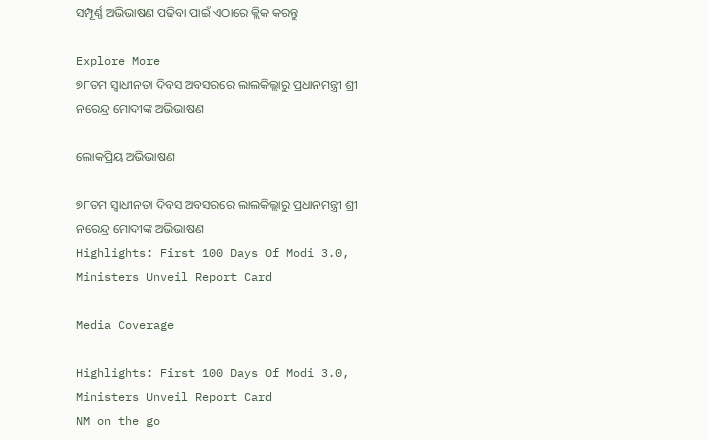ସମ୍ପୂର୍ଣ୍ଣ ଅଭିଭାଷଣ ପଢିବା ପାଇଁ ଏଠାରେ କ୍ଲିକ କରନ୍ତୁ

Explore More
୭୮ତମ ସ୍ୱାଧୀନତା ଦିବସ ଅବସରରେ ଲାଲକିଲ୍ଲାରୁ ପ୍ରଧାନମନ୍ତ୍ରୀ ଶ୍ରୀ ନରେନ୍ଦ୍ର ମୋଦୀଙ୍କ ଅଭିଭାଷଣ

ଲୋକପ୍ରିୟ ଅଭିଭାଷଣ

୭୮ତମ ସ୍ୱାଧୀନତା ଦିବସ ଅବସରରେ ଲାଲକିଲ୍ଲାରୁ ପ୍ରଧାନମନ୍ତ୍ରୀ ଶ୍ରୀ ନରେନ୍ଦ୍ର ମୋଦୀଙ୍କ ଅଭିଭାଷଣ
Highlights: First 100 Days Of Modi 3.0, Ministers Unveil Report Card

Media Coverage

Highlights: First 100 Days Of Modi 3.0, Ministers Unveil Report Card
NM on the go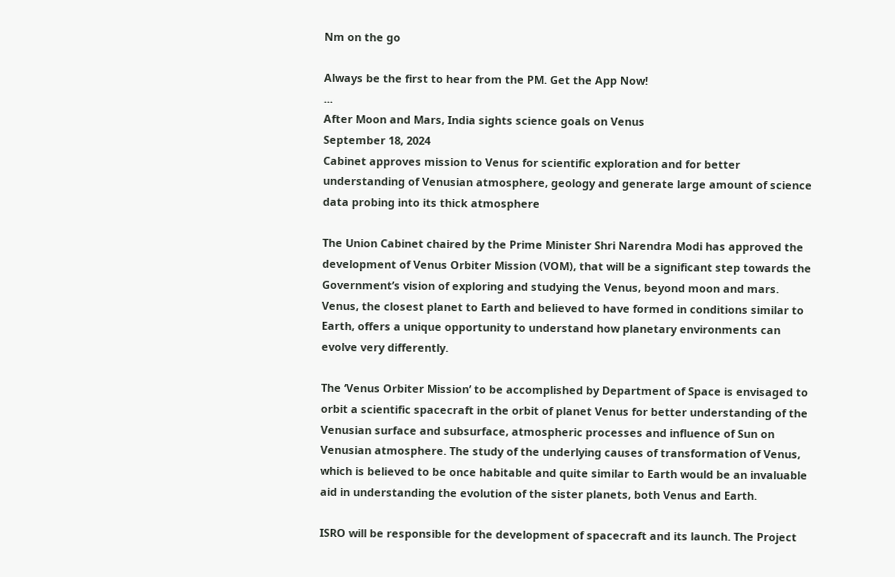Nm on the go

Always be the first to hear from the PM. Get the App Now!
...
After Moon and Mars, India sights science goals on Venus
September 18, 2024
Cabinet approves mission to Venus for scientific exploration and for better understanding of Venusian atmosphere, geology and generate large amount of science data probing into its thick atmosphere

The Union Cabinet chaired by the Prime Minister Shri Narendra Modi has approved the development of Venus Orbiter Mission (VOM), that will be a significant step towards the Government’s vision of exploring and studying the Venus, beyond moon and mars. Venus, the closest planet to Earth and believed to have formed in conditions similar to Earth, offers a unique opportunity to understand how planetary environments can evolve very differently.

The ‘Venus Orbiter Mission’ to be accomplished by Department of Space is envisaged to orbit a scientific spacecraft in the orbit of planet Venus for better understanding of the Venusian surface and subsurface, atmospheric processes and influence of Sun on Venusian atmosphere. The study of the underlying causes of transformation of Venus, which is believed to be once habitable and quite similar to Earth would be an invaluable aid in understanding the evolution of the sister planets, both Venus and Earth.

ISRO will be responsible for the development of spacecraft and its launch. The Project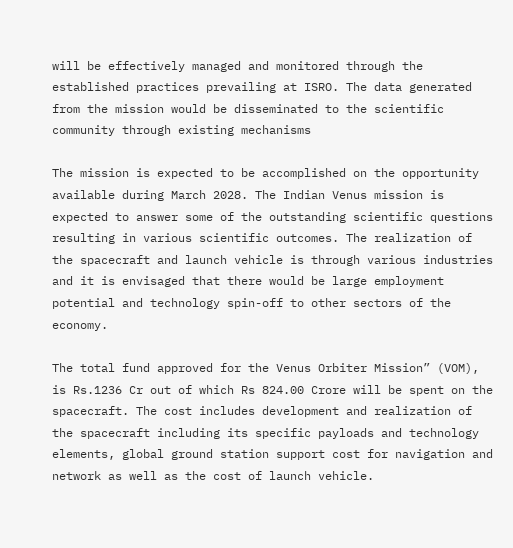will be effectively managed and monitored through the established practices prevailing at ISRO. The data generated from the mission would be disseminated to the scientific community through existing mechanisms

The mission is expected to be accomplished on the opportunity available during March 2028. The Indian Venus mission is expected to answer some of the outstanding scientific questions resulting in various scientific outcomes. The realization of the spacecraft and launch vehicle is through various industries and it is envisaged that there would be large employment potential and technology spin-off to other sectors of the economy.

The total fund approved for the Venus Orbiter Mission” (VOM), is Rs.1236 Cr out of which Rs 824.00 Crore will be spent on the spacecraft. The cost includes development and realization of the spacecraft including its specific payloads and technology elements, global ground station support cost for navigation and network as well as the cost of launch vehicle.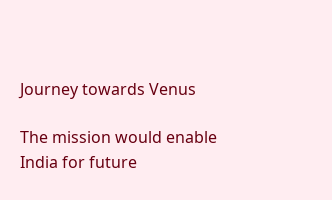Journey towards Venus

The mission would enable India for future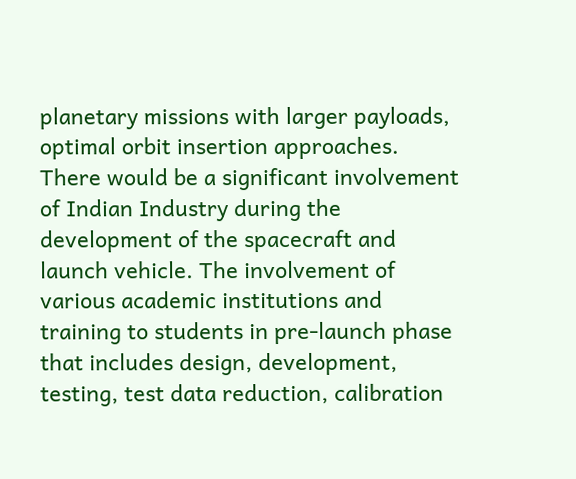planetary missions with larger payloads, optimal orbit insertion approaches. There would be a significant involvement of Indian Industry during the development of the spacecraft and launch vehicle. The involvement of various academic institutions and training to students in pre-launch phase that includes design, development, testing, test data reduction, calibration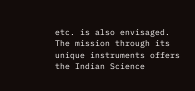etc. is also envisaged. The mission through its unique instruments offers the Indian Science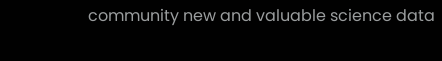community new and valuable science data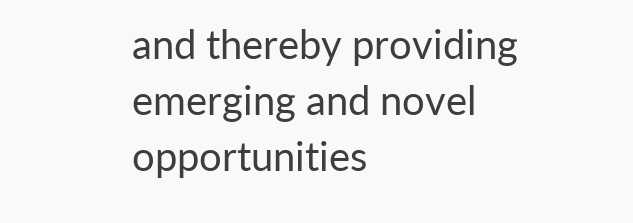and thereby providing emerging and novel opportunities